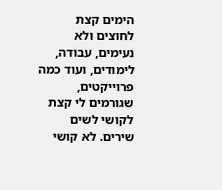הימים קצת לחוצים ולא נעימים, עבודה, לימודים, ועוד כמה פרוייקטים, שגורמים לי קצת לקושי לשים שירים. לא קושי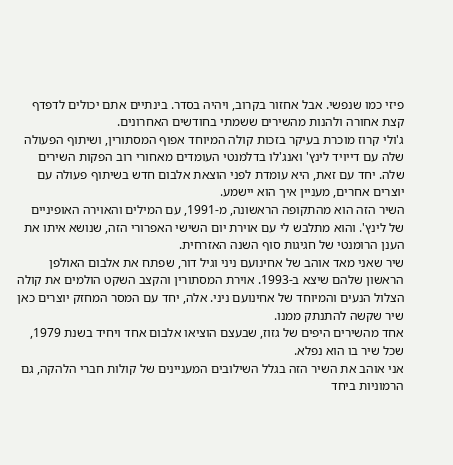פיזי כמו שנפשי. אבל אחזור בקרוב, ויהיה בסדר. בינתיים אתם יכולים לדפדף קצת אחורה ולהנות מהשירים ששמתי בחודשים האחרונים.
ג'ולי קרוז מוכרת בעיקר בזכות קולה המיוחד אפוף המסתורין, ושיתוף הפעולה שלה עם דייויד לינץ' ואנג'לו בדלמנטי העומדים מאחורי רוב הפקות השירים שלה. יחד עם זאת, היא עומדת לפני הוצאת אלבום חדש בשיתוף פעולה עם יוצרים אחרים, מעניין איך הוא יישמע.
השיר הזה הוא מהתקופה הראשונה, מ-1991, עם המילים והאוירה האופיניים של לינץ'. והוא מתלבש לי עם אוירת יום השישי האפרורי הזה, שנושא איתו את הענן הרומנטי של חגיגות סוף השנה האזרחית.
שיר שאני מאד אוהב של אחינועם ניני וגיל דור, שפתח את אלבום האולפן הראשון שלהם שיצא ב-1993. אוירת המסתורין והקצב השקט הולמים את קולה הצלול הנעים והמיוחד של אחינועם ניני. אלה, יחד עם המסר המחזק יוצרים כאן שיר שקשה להתנתק ממנו.
אחד מהשירים היפים של גזוז, שבעצם הוציאו אלבום אחד ויחיד בשנת 1979, שכל שיר בו הוא נפלא.
אני אוהב את השיר הזה בגלל השילובים המעניינים של קולות חברי הלהקה, גם הרמוניות ביחד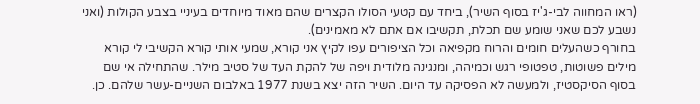(ראו המחווה לבי-ג'יז בסוף השיר), ביחד עם קטעי הסולו הקצרים שהם מאוד מיוחדים בעיניי בצבע הקולות (ואני נשבע לכם שאני שומע שם תכלת, תקשיבו אם אתם לא מאמינים).
בחורף כשהעלים חומים והרוח מקפיאה וכל הציפורים עפו לקיץ אני קורא, שמעי אותי קורא הקשיבי לי קורא
מילים פשוטות, טפטופי רגש וכמיהה, ומנגינה מלודית ויפה של להקת העד של סטיב מילר. שהתחילה אי שם בסוף הסיקסטיז, ולמעשה לא הפסיקה עד היום. השיר הזה יצא בשנת 1977 באלבום השניים-עשר שלהם. כן.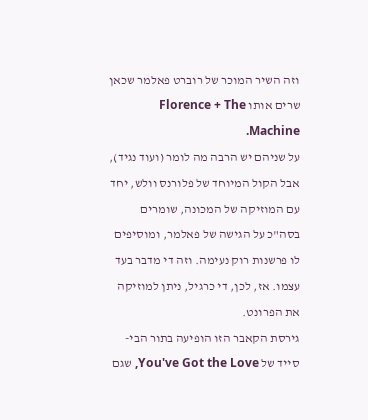וזה השיר המוכר של רוברט פאלמר שכאן שרים אותו Florence + The Machine.
על שניהם יש הרבה מה לומר (ועוד נגיד), אבל הקול המיוחד של פלורנס וולש, יחד עם המוזיקה של המכונה, שומרים בסה"כ על הגישה של פאלמר, ומוסיפים לו פרשנות רוק נעימה. וזה די מדבר בעד עצמו. אז, לכן, די כרגיל, ניתן למוזיקה את הפרונט.
גירסת הקאבר הזו הופיעה בתור הבי-סייד של You've Got the Love, שגם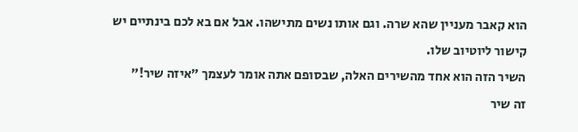הוא קאבר מעניין שהא שרה. וגם אותו נשים מתישהו. אבל אם בא לכם בינתיים יש קישור ליוטיוב שלו.
השיר הזה הוא אחד מהשירים האלה, שבסופם אתה אומר לעצמך "איזה שיר!"
זה שיר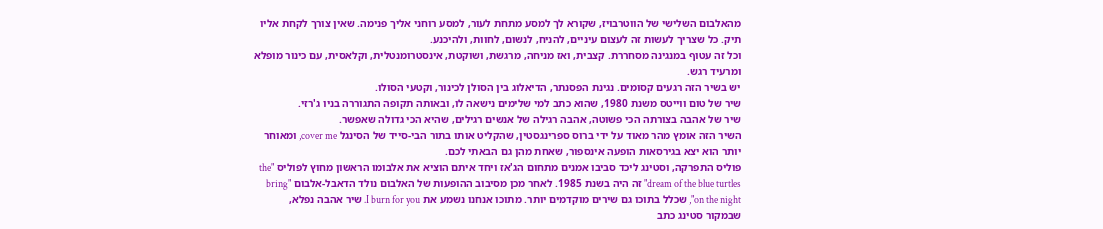מהאלבום השלישי של הווטרבויז, שקורא לך למסע מתחת לעור, למסע רוחני אליך פנימה. שאין צורך לקחת אליו תיק. כל שצריך לעשות זה לעצום עיניים, להניח, לנשום, לחוות, ולהיכנע.
וכל זה עטוף במנגינה מסחררת. קצבית, ואז מניחה, מרגשת, ושוקטת, אינסטרומנטלית, וקלאסית, עם כינור מופלא ומרעיד רגש.
יש בשיר הזה רגעים קסומים. נגינת הפסנתר, הדיאלוג בין הסולן לכינור, וקטעי הסולו.
שיר של טום ווייטס משנת 1980, שהוא כתב למי שלימים נישאה לו, ובאותה תקופה התגוררה בניו ג'רזי.
שיר של אהבה בצורתה הכי פשוטה, אהבה רגילה של אנשים רגילים, שהיא הכי גדולה שאפשר.
השיר הזה אומץ מהר מאוד על ידי ברוס ספרינגסטין, שהקליט אותו בתור הבי-סייד של הסינגל cover me, ומאוחר יותר הוא יצא בגירסאות הופעה אינספור, שאחת מהן גם הבאתי לכם.
פוליס התפרקה, וסטינג ליכד סביבו אמנים מתחום הג'אז ויחד איתם הוציא את אלבומו הראשון מחוץ לפוליס "the dream of the blue turtles" זה היה בשנת 1985. לאחר מכן מסיבוב ההופעות של האלבום נולד הדאבל-אלבום "bring on the night", שכלל בתוכו גם שירים מוקדמים יותר. מתוכו אנחנו נשמע את I burn for you. שיר אהבה נפלא, שבמקור סטינג כתב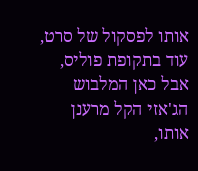אותו לפסקול של סרט, עוד בתקופת פוליס, אבל כאן המלבוש הג'אזי הקל מרענן אותו,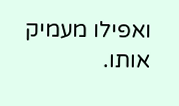ואפילו מעמיק אותו.